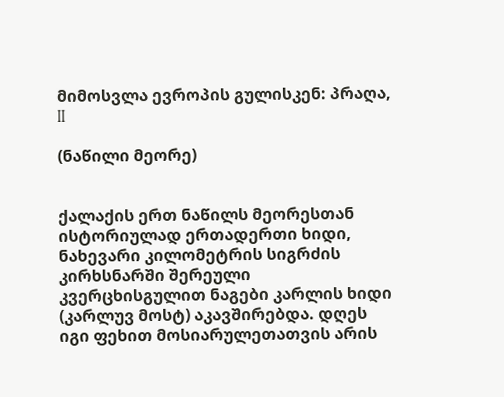მიმოსვლა ევროპის გულისკენ: პრაღა, II

(ნაწილი მეორე)


ქალაქის ერთ ნაწილს მეორესთან ისტორიულად ერთადერთი ხიდი, ნახევარი კილომეტრის სიგრძის კირხსნარში შერეული კვერცხისგულით ნაგები კარლის ხიდი (კარლუვ მოსტ) აკავშირებდა. დღეს იგი ფეხით მოსიარულეთათვის არის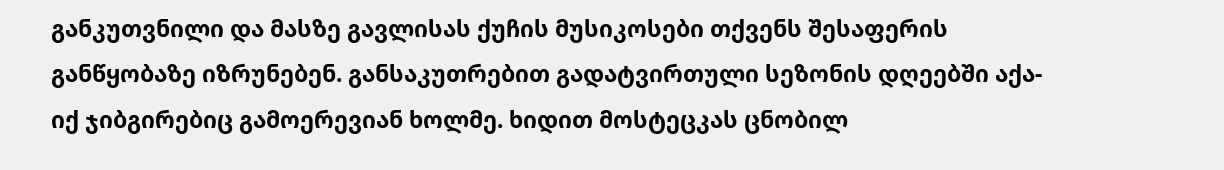განკუთვნილი და მასზე გავლისას ქუჩის მუსიკოსები თქვენს შესაფერის განწყობაზე იზრუნებენ. განსაკუთრებით გადატვირთული სეზონის დღეებში აქა-იქ ჯიბგირებიც გამოერევიან ხოლმე. ხიდით მოსტეცკას ცნობილ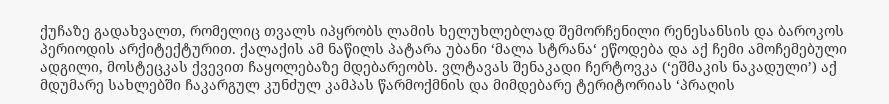ქუჩაზე გადახვალთ, რომელიც თვალს იპყრობს ლამის ხელუხლებლად შემორჩენილი რენესანსის და ბაროკოს პერიოდის არქიტექტურით. ქალაქის ამ ნაწილს პატარა უბანი ‘მალა სტრანა‘ ეწოდება და აქ ჩემი ამოჩემებული ადგილი, მოსტეცკას ქვევით ჩაყოლებაზე მდებარეობს. ვლტავას შენაკადი ჩერტოვკა (‘ეშმაკის ნაკადული’) აქ მდუმარე სახლებში ჩაკარგულ კუნძულ კამპას წარმოქმნის და მიმდებარე ტერიტორიას ‘პრაღის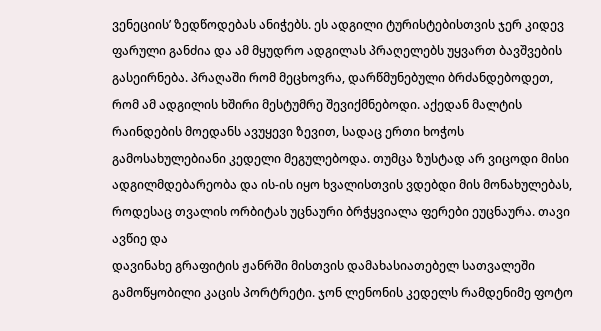ვენეციის’ ზედწოდებას ანიჭებს. ეს ადგილი ტურისტებისთვის ჯერ კიდევ ფარული განძია და ამ მყუდრო ადგილას პრაღელებს უყვართ ბავშვების გასეირნება. პრაღაში რომ მეცხოვრა, დარწმუნებული ბრძანდებოდეთ, რომ ამ ადგილის ხშირი მესტუმრე შევიქმნებოდი. აქედან მალტის რაინდების მოედანს ავუყევი ზევით, სადაც ერთი ხოჭოს გამოსახულებიანი კედელი მეგულებოდა. თუმცა ზუსტად არ ვიცოდი მისი ადგილმდებარეობა და ის-ის იყო ხვალისთვის ვდებდი მის მონახულებას, როდესაც თვალის ორბიტას უცნაური ბრჭყვიალა ფერები ეუცნაურა. თავი ავწიე და
დავინახე გრაფიტის ჟანრში მისთვის დამახასიათებელ სათვალეში გამოწყობილი კაცის პორტრეტი. ჯონ ლენონის კედელს რამდენიმე ფოტო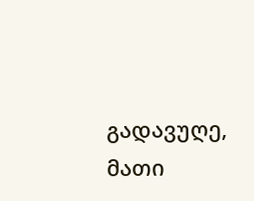გადავუღე, მათი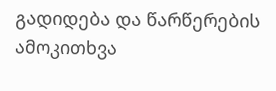გადიდება და წარწერების ამოკითხვა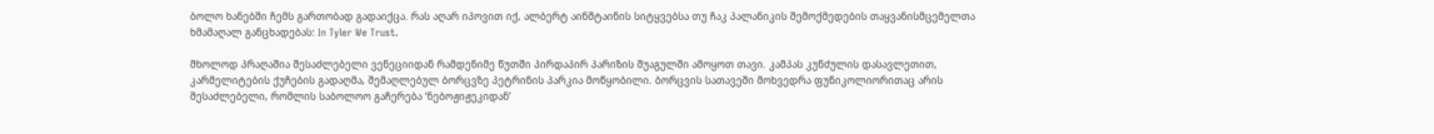ბოლო ხანებში ჩემს გართობად გადაიქცა. რას აღარ იპოვით იქ, ალბერტ აინშტაინის სიტყვებსა თუ ჩაკ პალანიკის შემოქმედების თაყვანისმცემელთა ხმამაღალ განცხადებას: In Tyler We Trust.

მხოლოდ პრაღაშია შესაძლებელი ვენეციიდან რამდენიმე წუთში პირდაპირ პარიზის შუაგულში ამოყოთ თავი. კამპას კუნძულის დასავლეთით, კარმელიტების ქუჩების გადაღმა, შემაღლებულ ბორცვზე პეტრინის პარკია მოწყობილი. ბორცვის სათავეში მოხვედრა ფუნიკოლიორითაც არის შესაძლებელი, რომლის საბოლოო გაჩერება ‘ნებოჟიჟეკიდან’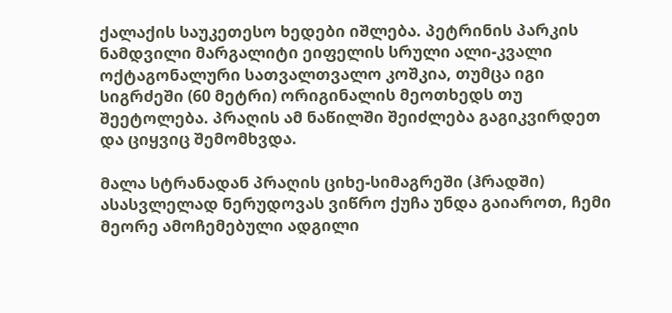ქალაქის საუკეთესო ხედები იშლება. პეტრინის პარკის ნამდვილი მარგალიტი ეიფელის სრული ალი-კვალი ოქტაგონალური სათვალთვალო კოშკია, თუმცა იგი სიგრძეში (60 მეტრი) ორიგინალის მეოთხედს თუ შეეტოლება. პრაღის ამ ნაწილში შეიძლება გაგიკვირდეთ და ციყვიც შემომხვდა.

მალა სტრანადან პრაღის ციხე-სიმაგრეში (ჰრადში) ასასვლელად ნერუდოვას ვიწრო ქუჩა უნდა გაიაროთ, ჩემი მეორე ამოჩემებული ადგილი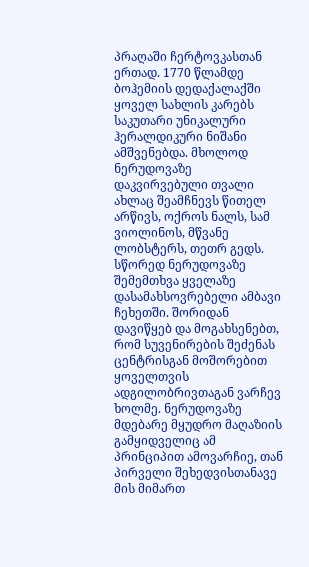პრაღაში ჩერტოვკასთან ერთად. 1770 წლამდე ბოჰემიის დედაქალაქში ყოველ სახლის კარებს საკუთარი უნიკალური ჰერალდიკური ნიშანი ამშვენებდა. მხოლოდ ნერუდოვაზე დაკვირვებული თვალი ახლაც შეამჩნევს წითელ არწივს, ოქროს ნალს, სამ ვიოლინოს, მწვანე ლობსტერს, თეთრ გედს. სწორედ ნერუდოვაზე შემემთხვა ყველაზე დასამახსოვრებელი ამბავი ჩეხეთში. შორიდან დავიწყებ და მოგახსენებთ, რომ სუვენირების შეძენას ცენტრისგან მოშორებით ყოველთვის ადგილობრივთაგან ვარჩევ ხოლმე. ნერუდოვაზე მდებარე მყუდრო მაღაზიის გამყიდველიც ამ პრინციპით ამოვარჩიე, თან პირველი შეხედვისთანავე მის მიმართ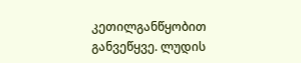კეთილგანწყობით განვეწყვე. ლუდის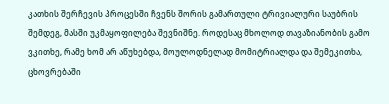კათხის შერჩევის პროცესში ჩვენს შორის გამართული ტრივიალური საუბრის შემდეგ, მასში უკმაყოფილება შევნიშნე. როდესაც მხოლოდ თავაზიანობის გამო ვკითხე, რამე ხომ არ აწუხებდა, მოულოდნელად მომიტრიალდა და შემეკითხა, ცხოვრებაში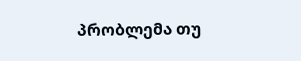პრობლემა თუ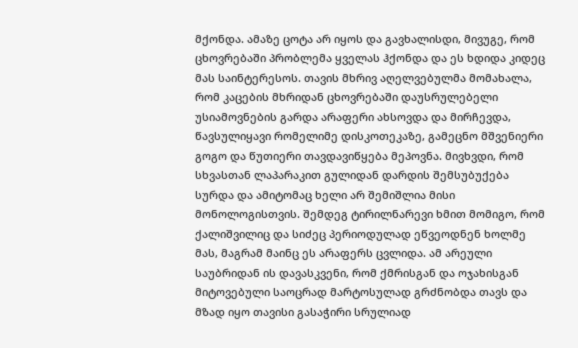მქონდა. ამაზე ცოტა არ იყოს და გავხალისდი, მივუგე, რომ ცხოვრებაში პრობლემა ყველას ჰქონდა და ეს ხდიდა კიდეც მას საინტერესოს. თავის მხრივ აღელვებულმა მომახალა, რომ კაცების მხრიდან ცხოვრებაში დაუსრულებელი უსიამოვნების გარდა არაფერი ახსოვდა და მირჩევდა, წავსულიყავი რომელიმე დისკოთეკაზე, გამეცნო მშვენიერი გოგო და წუთიერი თავდავიწყება მეპოვნა. მივხვდი, რომ სხვასთან ლაპარაკით გულიდან დარდის შემსუბუქება სურდა და ამიტომაც ხელი არ შემიშლია მისი მონოლოგისთვის. შემდეგ ტირილნარევი ხმით მომიგო, რომ ქალიშვილიც და სიძეც პერიოდულად ეწვეოდნენ ხოლმე მას, მაგრამ მაინც ეს არაფერს ცვლიდა. ამ არეული საუბრიდან ის დავასკვენი, რომ ქმრისგან და ოჯახისგან მიტოვებული საოცრად მარტოსულად გრძნობდა თავს და მზად იყო თავისი გასაჭირი სრულიად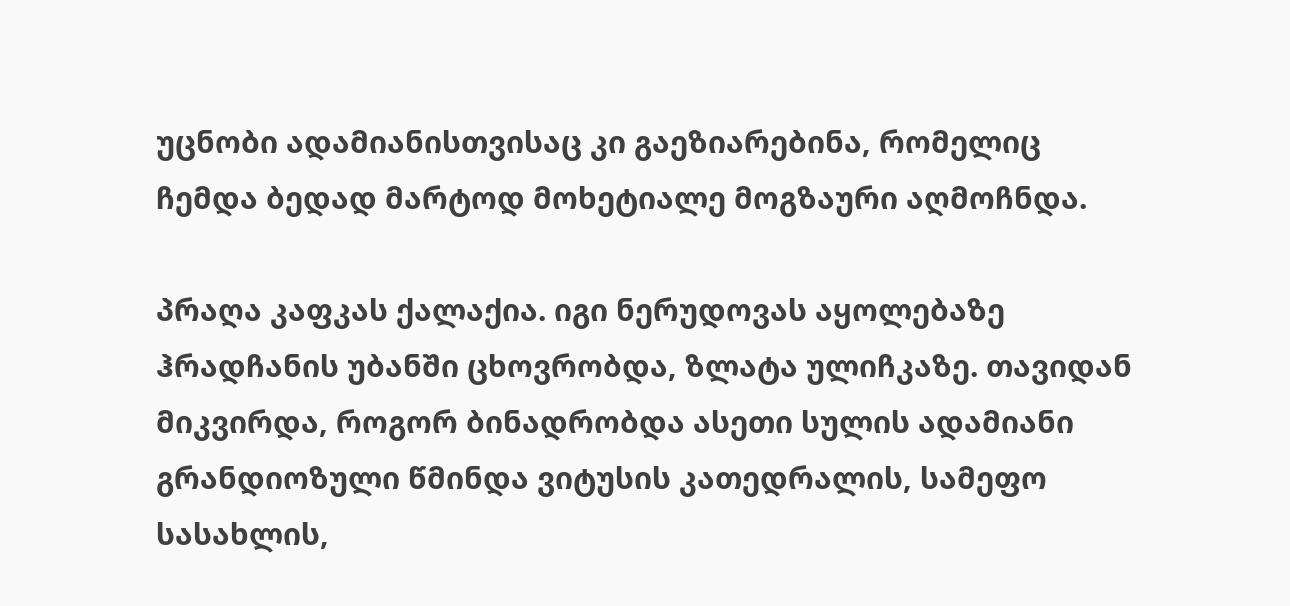უცნობი ადამიანისთვისაც კი გაეზიარებინა, რომელიც ჩემდა ბედად მარტოდ მოხეტიალე მოგზაური აღმოჩნდა.

პრაღა კაფკას ქალაქია. იგი ნერუდოვას აყოლებაზე ჰრადჩანის უბანში ცხოვრობდა, ზლატა ულიჩკაზე. თავიდან მიკვირდა, როგორ ბინადრობდა ასეთი სულის ადამიანი გრანდიოზული წმინდა ვიტუსის კათედრალის, სამეფო სასახლის,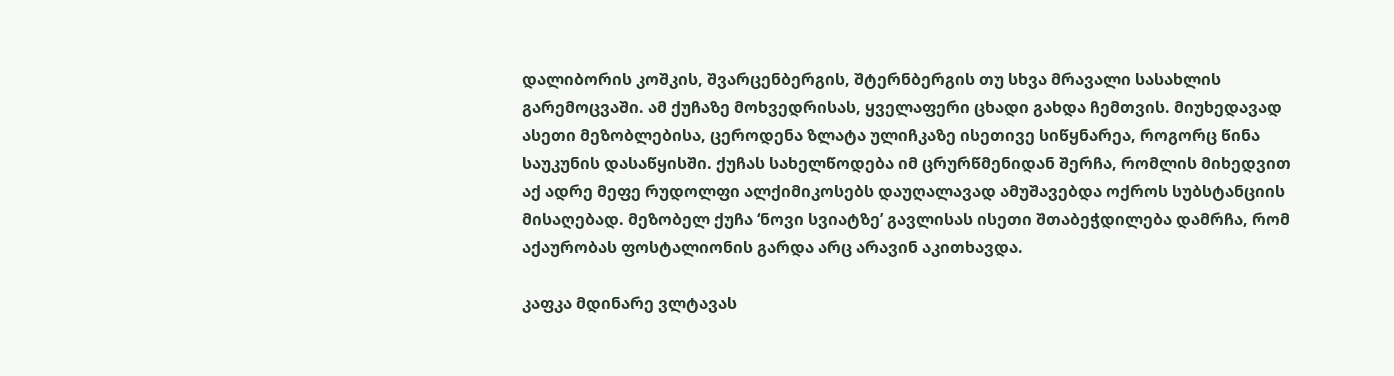დალიბორის კოშკის, შვარცენბერგის, შტერნბერგის თუ სხვა მრავალი სასახლის გარემოცვაში. ამ ქუჩაზე მოხვედრისას, ყველაფერი ცხადი გახდა ჩემთვის. მიუხედავად ასეთი მეზობლებისა, ცეროდენა ზლატა ულიჩკაზე ისეთივე სიწყნარეა, როგორც წინა საუკუნის დასაწყისში. ქუჩას სახელწოდება იმ ცრურწმენიდან შერჩა, რომლის მიხედვით აქ ადრე მეფე რუდოლფი ალქიმიკოსებს დაუღალავად ამუშავებდა ოქროს სუბსტანციის მისაღებად. მეზობელ ქუჩა ‘ნოვი სვიატზე’ გავლისას ისეთი შთაბეჭდილება დამრჩა, რომ აქაურობას ფოსტალიონის გარდა არც არავინ აკითხავდა.

კაფკა მდინარე ვლტავას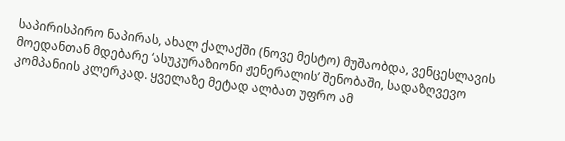საპირისპირო ნაპირას, ახალ ქალაქში (ნოვე მესტო) მუშაობდა, ვენცესლავის მოედანთან მდებარე ‘ასუკურაზიონი ჟენერალის’ შენობაში, სადაზღვევო კომპანიის კლერკად. ყველაზე მეტად ალბათ უფრო ამ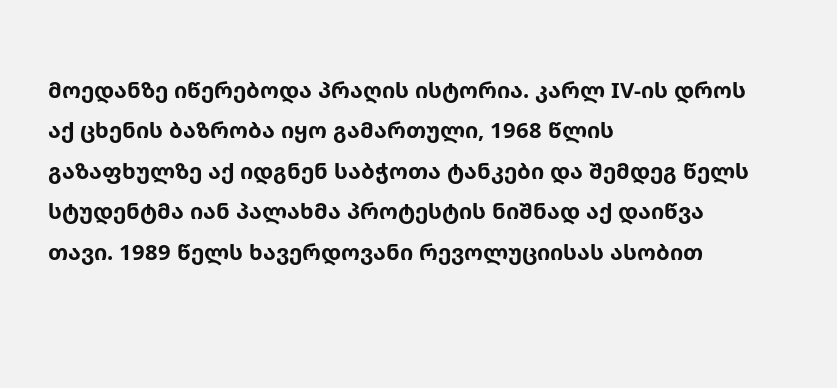მოედანზე იწერებოდა პრაღის ისტორია. კარლ IV-ის დროს აქ ცხენის ბაზრობა იყო გამართული, 1968 წლის გაზაფხულზე აქ იდგნენ საბჭოთა ტანკები და შემდეგ წელს სტუდენტმა იან პალახმა პროტესტის ნიშნად აქ დაიწვა თავი. 1989 წელს ხავერდოვანი რევოლუციისას ასობით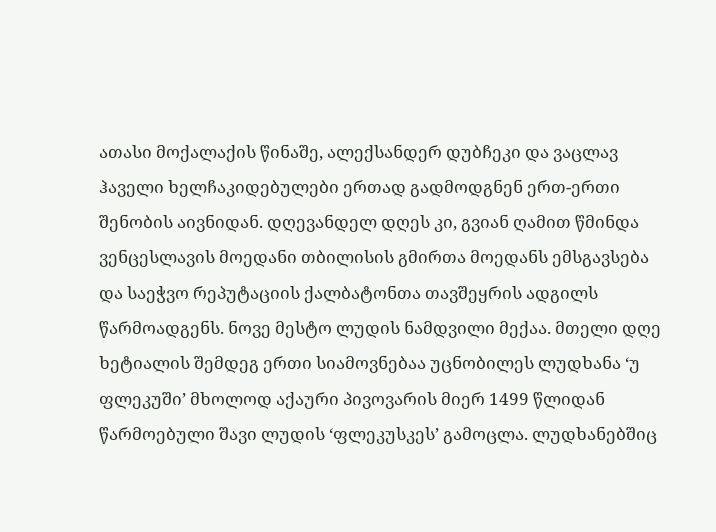ათასი მოქალაქის წინაშე, ალექსანდერ დუბჩეკი და ვაცლავ ჰაველი ხელჩაკიდებულები ერთად გადმოდგნენ ერთ-ერთი შენობის აივნიდან. დღევანდელ დღეს კი, გვიან ღამით წმინდა ვენცესლავის მოედანი თბილისის გმირთა მოედანს ემსგავსება და საეჭვო რეპუტაციის ქალბატონთა თავშეყრის ადგილს წარმოადგენს. ნოვე მესტო ლუდის ნამდვილი მექაა. მთელი დღე ხეტიალის შემდეგ ერთი სიამოვნებაა უცნობილეს ლუდხანა ‘უ ფლეკუში’ მხოლოდ აქაური პივოვარის მიერ 1499 წლიდან წარმოებული შავი ლუდის ‘ფლეკუსკეს’ გამოცლა. ლუდხანებშიც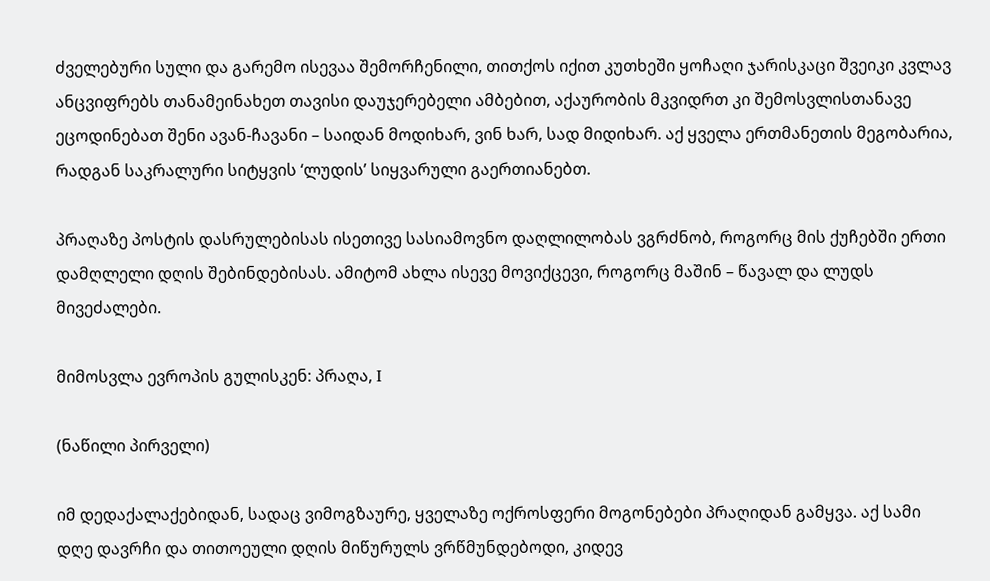ძველებური სული და გარემო ისევაა შემორჩენილი, თითქოს იქით კუთხეში ყოჩაღი ჯარისკაცი შვეიკი კვლავ ანცვიფრებს თანამეინახეთ თავისი დაუჯერებელი ამბებით, აქაურობის მკვიდრთ კი შემოსვლისთანავე ეცოდინებათ შენი ავან-ჩავანი – საიდან მოდიხარ, ვინ ხარ, სად მიდიხარ. აქ ყველა ერთმანეთის მეგობარია, რადგან საკრალური სიტყვის ‘ლუდის’ სიყვარული გაერთიანებთ.

პრაღაზე პოსტის დასრულებისას ისეთივე სასიამოვნო დაღლილობას ვგრძნობ, როგორც მის ქუჩებში ერთი დამღლელი დღის შებინდებისას. ამიტომ ახლა ისევე მოვიქცევი, როგორც მაშინ – წავალ და ლუდს მივეძალები.

მიმოსვლა ევროპის გულისკენ: პრაღა, I

(ნაწილი პირველი)

იმ დედაქალაქებიდან, სადაც ვიმოგზაურე, ყველაზე ოქროსფერი მოგონებები პრაღიდან გამყვა. აქ სამი დღე დავრჩი და თითოეული დღის მიწურულს ვრწმუნდებოდი, კიდევ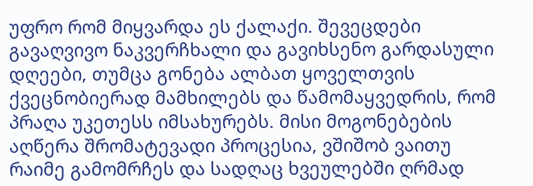უფრო რომ მიყვარდა ეს ქალაქი. შევეცდები გავაღვივო ნაკვერჩხალი და გავიხსენო გარდასული დღეები, თუმცა გონება ალბათ ყოველთვის ქვეცნობიერად მამხილებს და წამომაყვედრის, რომ პრაღა უკეთესს იმსახურებს. მისი მოგონებების აღწერა შრომატევადი პროცესია, ვშიშობ ვაითუ რაიმე გამომრჩეს და სადღაც ხვეულებში ღრმად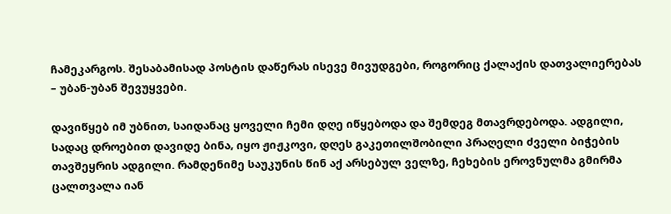ჩამეკარგოს. შესაბამისად პოსტის დაწერას ისევე მივუდგები, როგორიც ქალაქის დათვალიერებას – უბან-უბან შევუყვები.

დავიწყებ იმ უბნით, საიდანაც ყოველი ჩემი დღე იწყებოდა და შემდეგ მთავრდებოდა. ადგილი, სადაც დროებით დავიდე ბინა, იყო ჟიჟკოვი, დღეს გაკეთილშობილი პრაღელი ძველი ბიჭების თავშეყრის ადგილი. რამდენიმე საუკუნის წინ აქ არსებულ ველზე, ჩეხების ეროვნულმა გმირმა ცალთვალა იან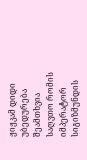ჟიჟკამ დიდი უბედურება შეამთხვია საღვთო რომის იმპერატორ სიგიზმუნდის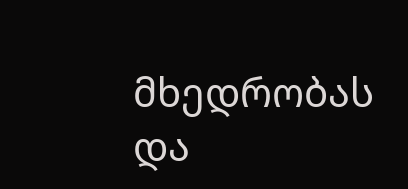მხედრობას და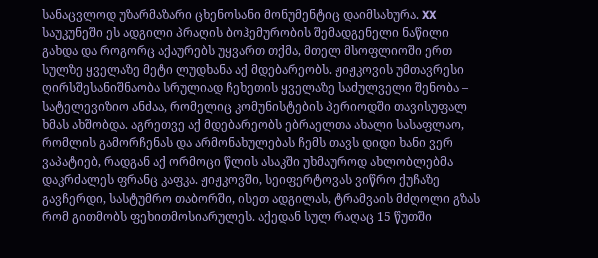სანაცვლოდ უზარმაზარი ცხენოსანი მონუმენტიც დაიმსახურა. XX საუკუნეში ეს ადგილი პრაღის ბოჰემურობის შემადგენელი ნაწილი გახდა და როგორც აქაურებს უყვართ თქმა, მთელ მსოფლიოში ერთ სულზე ყველაზე მეტი ლუდხანა აქ მდებარეობს. ჟიჟკოვის უმთავრესი ღირსშესანიშნაობა სრულიად ჩეხეთის ყველაზე საძულველი შენობა – სატელევიზიო ანძაა, რომელიც კომუნისტების პერიოდში თავისუფალ ხმას ახშობდა. აგრეთვე აქ მდებარეობს ებრაელთა ახალი სასაფლაო, რომლის გამორჩენას და არმონახულებას ჩემს თავს დიდი ხანი ვერ ვაპატიებ, რადგან აქ ორმოცი წლის ასაკში უხმაუროდ ახლობლებმა დაკრძალეს ფრანც კაფკა. ჟიჟკოვში, სეიფერტოვას ვიწრო ქუჩაზე გავჩერდი, სასტუმრო თაბორში, ისეთ ადგილას, ტრამვაის მძღოლი გზას რომ გითმობს ფეხითმოსიარულეს. აქედან სულ რაღაც 15 წუთში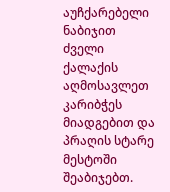აუჩქარებელი ნაბიჯით ძველი ქალაქის აღმოსავლეთ კარიბჭეს მიადგებით და პრაღის სტარე მესტოში შეაბიჯებთ.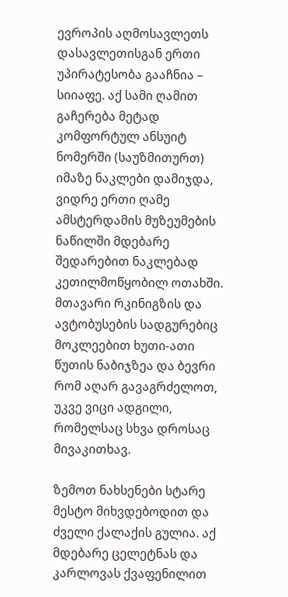ევროპის აღმოსავლეთს დასავლეთისგან ერთი უპირატესობა გააჩნია – სიიაფე. აქ სამი ღამით გაჩერება მეტად კომფორტულ ანსუიტ ნომერში (საუზმითურთ) იმაზე ნაკლები დამიჯდა, ვიდრე ერთი ღამე ამსტერდამის მუზეუმების ნაწილში მდებარე შედარებით ნაკლებად კეთილმოწყობილ ოთახში. მთავარი რკინიგზის და ავტობუსების სადგურებიც მოკლეებით ხუთი-ათი წუთის ნაბიჯზეა და ბევრი რომ აღარ გავაგრძელოთ, უკვე ვიცი ადგილი, რომელსაც სხვა დროსაც მივაკითხავ.

ზემოთ ნახსენები სტარე მესტო მიხვდებოდით და ძველი ქალაქის გულია. აქ მდებარე ცელეტნას და კარლოვას ქვაფენილით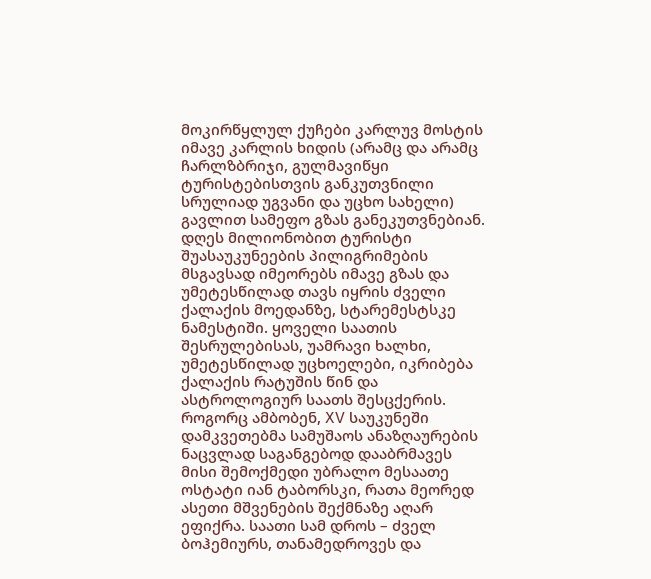მოკირწყლულ ქუჩები კარლუვ მოსტის იმავე კარლის ხიდის (არამც და არამც ჩარლზბრიჯი, გულმავიწყი ტურისტებისთვის განკუთვნილი სრულიად უგვანი და უცხო სახელი) გავლით სამეფო გზას განეკუთვნებიან. დღეს მილიონობით ტურისტი შუასაუკუნეების პილიგრიმების მსგავსად იმეორებს იმავე გზას და უმეტესწილად თავს იყრის ძველი ქალაქის მოედანზე, სტარემესტსკე ნამესტიში. ყოველი საათის შესრულებისას, უამრავი ხალხი, უმეტესწილად უცხოელები, იკრიბება ქალაქის რატუშის წინ და ასტროლოგიურ საათს შესცქერის. როგორც ამბობენ, XV საუკუნეში დამკვეთებმა სამუშაოს ანაზღაურების ნაცვლად საგანგებოდ დააბრმავეს მისი შემოქმედი უბრალო მესაათე ოსტატი იან ტაბორსკი, რათა მეორედ ასეთი მშვენების შექმნაზე აღარ ეფიქრა. საათი სამ დროს – ძველ ბოჰემიურს, თანამედროვეს და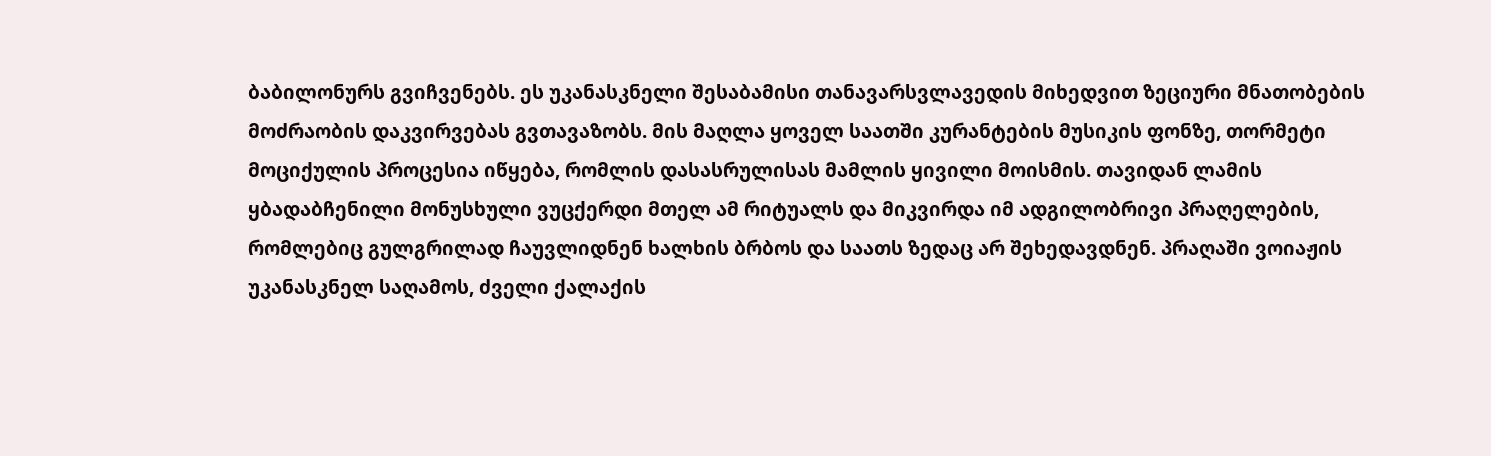ბაბილონურს გვიჩვენებს. ეს უკანასკნელი შესაბამისი თანავარსვლავედის მიხედვით ზეციური მნათობების მოძრაობის დაკვირვებას გვთავაზობს. მის მაღლა ყოველ საათში კურანტების მუსიკის ფონზე, თორმეტი მოციქულის პროცესია იწყება, რომლის დასასრულისას მამლის ყივილი მოისმის. თავიდან ლამის ყბადაბჩენილი მონუსხული ვუცქერდი მთელ ამ რიტუალს და მიკვირდა იმ ადგილობრივი პრაღელების, რომლებიც გულგრილად ჩაუვლიდნენ ხალხის ბრბოს და საათს ზედაც არ შეხედავდნენ. პრაღაში ვოიაჟის უკანასკნელ საღამოს, ძველი ქალაქის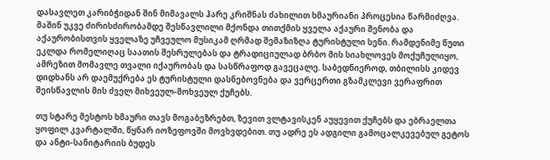დასავლეთ კარიბჭიდან შინ მიმავალს ჰარე კრიშნას ძახილით ხმაურიანი პროცესია წარმიძღვა. მაშინ უკვე ძირისძირობამდე შესწავლილი მქონდა თითქმის ყველა აქაური შენობა და აქაურობისთვის ყველაზე უჩვეულო მუსიკამ ღრმად შემაზიზღა ტურისტული სენი. რამდენიმე წუთი ეკლდა რომელიღაც საათის შესრულებას და ტრადიციულად ბრბო მის სიახლოვეს მოქუჩულიყო, ამრეზით მომავლე თვალი იქაურობას და სასწრაფოდ გავეცალე. საბედნიეროდ, თბილისს კიდევ დიდხანს არ დაემუქრება ეს ტურისტული დასნებოვნება და ვერცერთი გზამკლევი ვერაფრით შეისწავლის მის ძველ მიხვეულ-მოხვეულ ქუჩებს.

თუ სტარე მესტოს ხმაური თავს მოგაბეზრებთ, ზევით ვლტავისკენ აუყევით ქუჩებს და ებრაელთა ყოფილ კვარტალში, წყნარ იოზეფოვში მოვხვდებით. თუ ადრე ეს ადგილი გამოცალკევებულ გეტოს და ანტი-სანიტარიის ბუდეს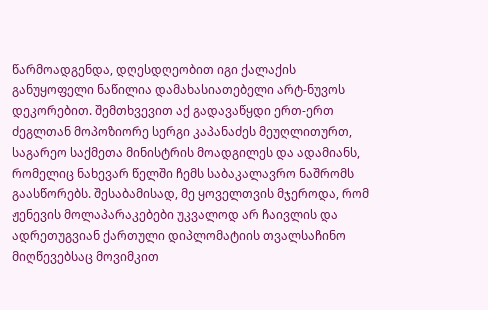წარმოადგენდა, დღესდღეობით იგი ქალაქის განუყოფელი ნაწილია დამახასიათებელი არტ-ნუვოს დეკორებით. შემთხვევით აქ გადავაწყდი ერთ-ერთ ძეგლთან მოპოზიორე სერგი კაპანაძეს მეუღლითურთ, საგარეო საქმეთა მინისტრის მოადგილეს და ადამიანს, რომელიც ნახევარ წელში ჩემს საბაკალავრო ნაშრომს გაასწორებს. შესაბამისად, მე ყოველთვის მჯეროდა, რომ ჟენევის მოლაპარაკებები უკვალოდ არ ჩაივლის და ადრეთუგვიან ქართული დიპლომატიის თვალსაჩინო მიღწევებსაც მოვიმკით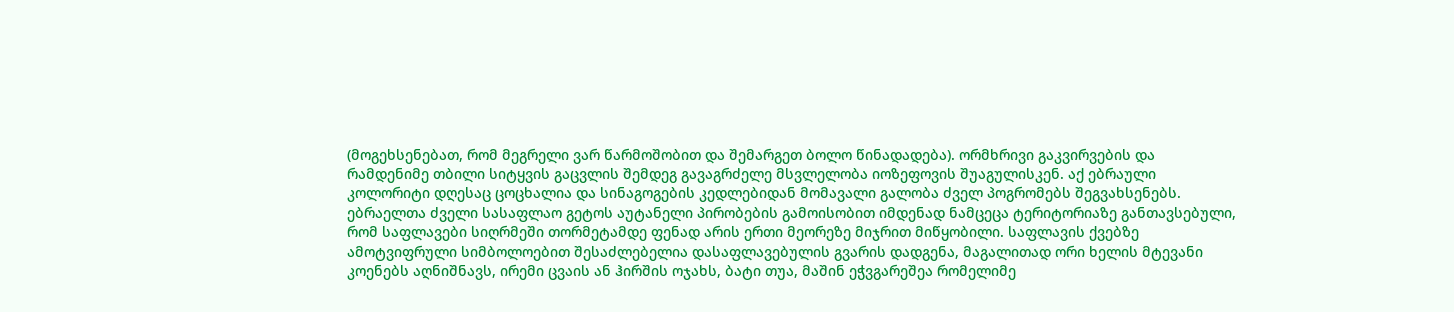(მოგეხსენებათ, რომ მეგრელი ვარ წარმოშობით და შემარგეთ ბოლო წინადადება). ორმხრივი გაკვირვების და რამდენიმე თბილი სიტყვის გაცვლის შემდეგ გავაგრძელე მსვლელობა იოზეფოვის შუაგულისკენ. აქ ებრაული კოლორიტი დღესაც ცოცხალია და სინაგოგების კედლებიდან მომავალი გალობა ძველ პოგრომებს შეგვახსენებს. ებრაელთა ძველი სასაფლაო გეტოს აუტანელი პირობების გამოისობით იმდენად ნამცეცა ტერიტორიაზე განთავსებული, რომ საფლავები სიღრმეში თორმეტამდე ფენად არის ერთი მეორეზე მიჯრით მიწყობილი. საფლავის ქვებზე ამოტვიფრული სიმბოლოებით შესაძლებელია დასაფლავებულის გვარის დადგენა, მაგალითად ორი ხელის მტევანი კოენებს აღნიშნავს, ირემი ცვაის ან ჰირშის ოჯახს, ბატი თუა, მაშინ ეჭვგარეშეა რომელიმე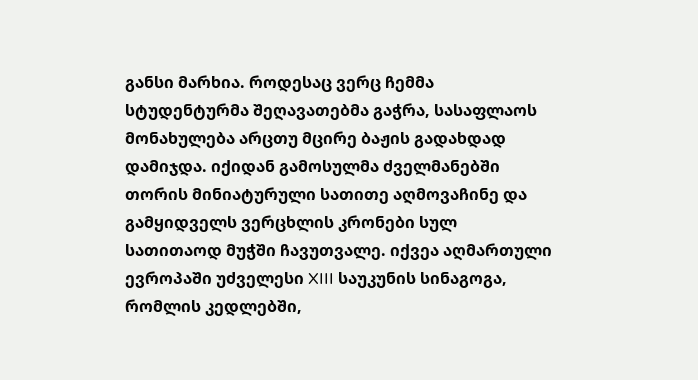განსი მარხია. როდესაც ვერც ჩემმა სტუდენტურმა შეღავათებმა გაჭრა, სასაფლაოს მონახულება არცთუ მცირე ბაჟის გადახდად დამიჯდა. იქიდან გამოსულმა ძველმანებში თორის მინიატურული სათითე აღმოვაჩინე და გამყიდველს ვერცხლის კრონები სულ სათითაოდ მუჭში ჩავუთვალე. იქვეა აღმართული ევროპაში უძველესი XIII საუკუნის სინაგოგა, რომლის კედლებში,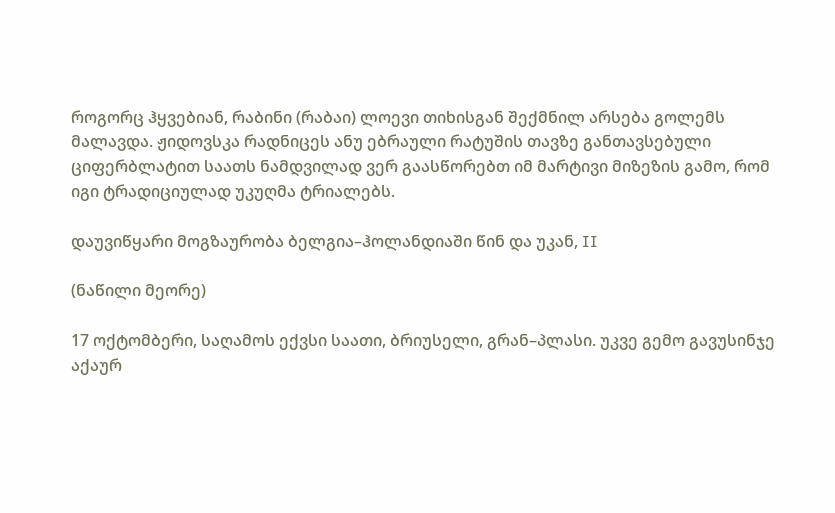როგორც ჰყვებიან, რაბინი (რაბაი) ლოევი თიხისგან შექმნილ არსება გოლემს მალავდა. ჟიდოვსკა რადნიცეს ანუ ებრაული რატუშის თავზე განთავსებული ციფერბლატით საათს ნამდვილად ვერ გაასწორებთ იმ მარტივი მიზეზის გამო, რომ იგი ტრადიციულად უკუღმა ტრიალებს.

დაუვიწყარი მოგზაურობა ბელგია–ჰოლანდიაში წინ და უკან, II

(ნაწილი მეორე)

17 ოქტომბერი, საღამოს ექვსი საათი, ბრიუსელი, გრან–პლასი. უკვე გემო გავუსინჯე აქაურ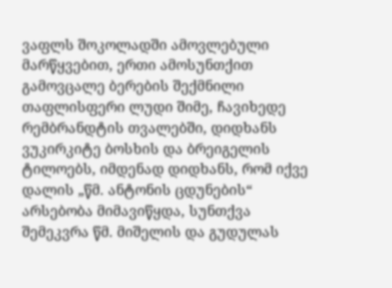ვაფლს შოკოლადში ამოვლებული მარწყვებით, ერთი ამოსუნთქით გამოვცალე ბერების შექმნილი თაფლისფერი ლუდი შიმე, ჩავიხედე რემბრანდტის თვალებში, დიდხანს ვუკირკიტე ბოსხის და ბრეიგელის ტილოებს, იმდენად დიდხანს, რომ იქვე დალის „წმ. ანტონის ცდუნების“ არსებობა მიმავიწყდა, სუნთქვა შემეკვრა წმ. მიშელის და გუდულას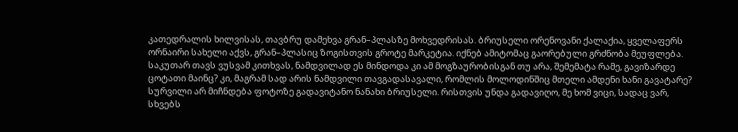კათედრალის ხილვისას, თავბრუ დამეხვა გრან–პლასზე მოხვედრისას. ბრიუსელი ორენოვანი ქალაქია, ყველაფერს ორნაირი სახელი აქვს, გრან–პლასიც ზოგისთვის გროტე მარკეტია. იქნებ ამიტომაც გაორებული გრძნობა მეუფლება. საკუთარ თავს ვუსვამ კითხვას, ნამდვილად ეს მინდოდა კი ამ მოგზაურობისგან თუ არა, შემემატა რამე, გავიზარდე ცოტათი მაინც? კი, მაგრამ სად არის ნამდვილი თავგადასავალი, რომლის მოლოდინშიც მთელი ამდენი ხანი გავატარე? სურვილი არ მიჩნდება ფოტოზე გადავიტანო ნანახი ბრიუსელი. რისთვის უნდა გადავიღო, მე ხომ ვიცი, სადაც ვარ, სხვებს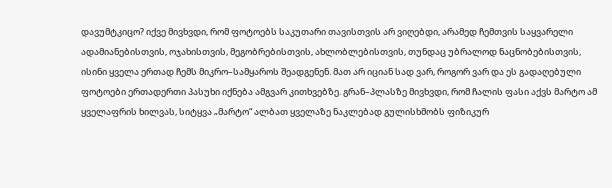დავუმტკიცო? იქვე მივხვდი, რომ ფოტოებს საკუთარი თავისთვის არ ვიღებდი, არამედ ჩემთვის საყვარელი ადამიანებისთვის, ოჯახისთვის, მეგობრებისთვის, ახლობლებისთვის, თუნდაც უბრალოდ ნაცნობებისთვის, ისინი ყველა ერთად ჩემს მიკრო–სამყაროს შეადგენენ. მათ არ იციან სად ვარ, როგორ ვარ და ეს გადაღებული ფოტოები ერთადერთი პასუხი იქნება ამგვარ კითხვებზე. გრან–პლასზე მივხვდი, რომ ჩალის ფასი აქვს მარტო ამ ყველაფრის ხილვას, სიტყვა „მარტო“ ალბათ ყველაზე ნაკლებად გულისხმობს ფიზიკურ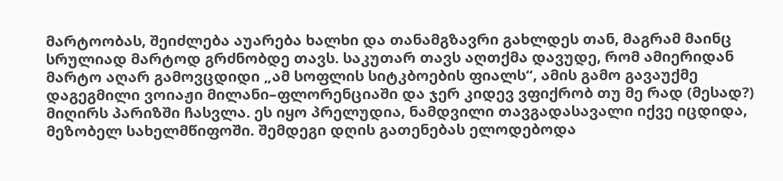მარტოობას, შეიძლება აუარება ხალხი და თანამგზავრი გახლდეს თან, მაგრამ მაინც სრულიად მარტოდ გრძნობდე თავს. საკუთარ თავს აღთქმა დავუდე, რომ ამიერიდან მარტო აღარ გამოვცდიდი „ამ სოფლის სიტკბოების ფიალს“, ამის გამო გავაუქმე დაგეგმილი ვოიაჟი მილანი–ფლორენციაში და ჯერ კიდევ ვფიქრობ თუ მე რად (მესად?) მიღირს პარიზში ჩასვლა. ეს იყო პრელუდია, ნამდვილი თავგადასავალი იქვე იცდიდა, მეზობელ სახელმწიფოში. შემდეგი დღის გათენებას ელოდებოდა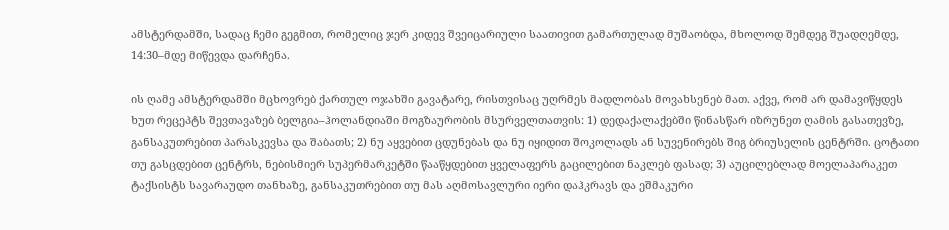ამსტერდამში, სადაც ჩემი გეგმით, რომელიც ჯერ კიდევ შვეიცარიული საათივით გამართულად მუშაობდა, მხოლოდ შემდეგ შუადღემდე, 14:30–მდე მიწევდა დარჩენა.

ის ღამე ამსტერდამში მცხოვრებ ქართულ ოჯახში გავატარე, რისთვისაც უღრმეს მადლობას მოვახსენებ მათ. აქვე, რომ არ დამავიწყდეს ხუთ რეცეპტს შევთავაზებ ბელგია–ჰოლანდიაში მოგზაურობის მსურველთათვის: 1) დედაქალაქებში წინასწარ იზრუნეთ ღამის გასათევზე, განსაკუთრებით პარასკევსა და შაბათს; 2) ნუ აყვებით ცდუნებას და ნუ იყიდით შოკოლადს ან სუვენირებს შიგ ბრიუსელის ცენტრში. ცოტათი თუ გასცდებით ცენტრს, ნებისმიერ სუპერმარკეტში წააწყდებით ყველაფერს გაცილებით ნაკლებ ფასად; 3) აუცილებლად მოელაპარაკეთ ტაქსისტს სავარაუდო თანხაზე, განსაკუთრებით თუ მას აღმოსავლური იერი დაჰკრავს და ეშმაკური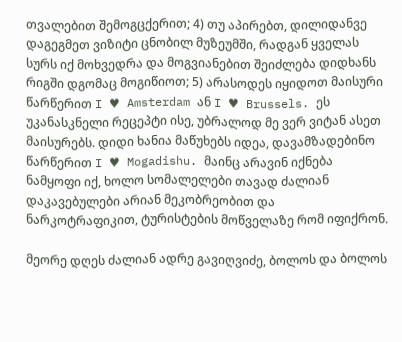თვალებით შემოგცქერით; 4) თუ აპირებთ, დილიდანვე დაგეგმეთ ვიზიტი ცნობილ მუზეუმში, რადგან ყველას სურს იქ მოხვედრა და მოგვიანებით შეიძლება დიდხანს რიგში დგომაც მოგიწიოთ; 5) არასოდეს იყიდოთ მაისური წარწერით I ♥ Amsterdam ან I ♥ Brussels. ეს უკანასკნელი რეცეპტი ისე, უბრალოდ მე ვერ ვიტან ასეთ მაისურებს. დიდი ხანია მაწუხებს იდეა, დავამზადებინო წარწერით I ♥ Mogadishu. მაინც არავინ იქნება ნამყოფი იქ, ხოლო სომალელები თავად ძალიან დაკავებულები არიან მეკობრეობით და ნარკოტრაფიკით, ტურისტების მოწველაზე რომ იფიქრონ.

მეორე დღეს ძალიან ადრე გავიღვიძე, ბოლოს და ბოლოს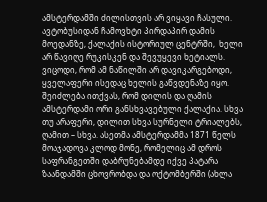ამსტერდამში ძილისთვის არ ვიყავი ჩასული. ავტობუსიდან ჩამოვხტი პირდაპირ დამის მოედანზე, ქალაქის ისტორიულ ცენტრში,  ხელი არ წავიღე რუკისკენ და შევუყევი ხეტიალს. ვიცოდი, რომ ამ ნაწილში არ დავიკარგებოდი, ყველაფერი ისედაც ხელის გაწვდენაზე იყო. შეიძლება ითქვას, რომ დილის და ღამის ამსტერდამი ორი განსხვავებული ქალაქია. სხვა თუ არაფერი, დილით სხვა სურნელი ტრიალებს, ღამით – სხვა. ასეთმა ამსტერდამმა 1871 წელს მოაჯადოვა კლოდ მონე, რომელიც ამ დროს საფრანგეთში დაბრუნებამდე იქვე პატარა ზაანდამში ცხოვრობდა და ოქტომბერში (ახლა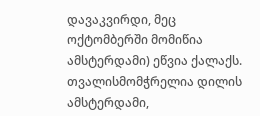დავაკვირდი, მეც ოქტომბერში მომიწია ამსტერდამი) ეწვია ქალაქს.  თვალისმომჭრელია დილის ამსტერდამი,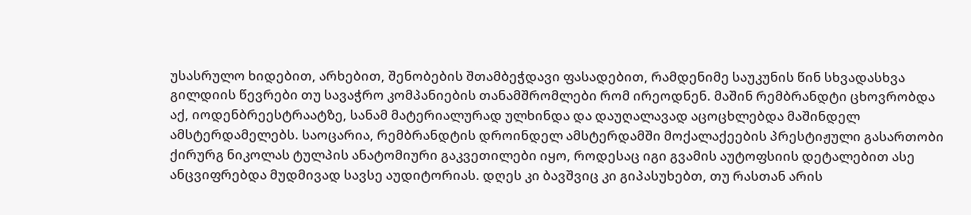უსასრულო ხიდებით, არხებით, შენობების შთამბეჭდავი ფასადებით, რამდენიმე საუკუნის წინ სხვადასხვა გილდიის წევრები თუ სავაჭრო კომპანიების თანამშრომლები რომ ირეოდნენ. მაშინ რემბრანდტი ცხოვრობდა აქ, იოდენბრეესტრაატზე, სანამ მატერიალურად ულხინდა და დაუღალავად აცოცხლებდა მაშინდელ ამსტერდამელებს. საოცარია, რემბრანდტის დროინდელ ამსტერდამში მოქალაქეების პრესტიჟული გასართობი ქირურგ ნიკოლას ტულპის ანატომიური გაკვეთილები იყო, როდესაც იგი გვამის აუტოფსიის დეტალებით ასე ანცვიფრებდა მუდმივად სავსე აუდიტორიას. დღეს კი ბავშვიც კი გიპასუხებთ, თუ რასთან არის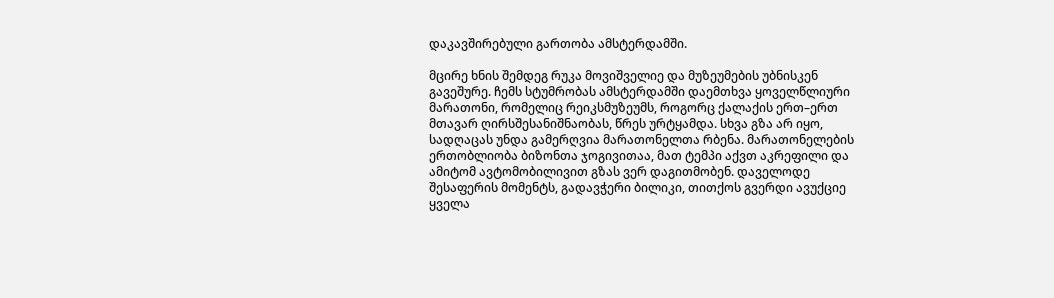დაკავშირებული გართობა ამსტერდამში.

მცირე ხნის შემდეგ რუკა მოვიშველიე და მუზეუმების უბნისკენ გავეშურე. ჩემს სტუმრობას ამსტერდამში დაემთხვა ყოველწლიური მარათონი, რომელიც რეიკსმუზეუმს, როგორც ქალაქის ერთ–ერთ მთავარ ღირსშესანიშნაობას, წრეს ურტყამდა. სხვა გზა არ იყო, სადღაცას უნდა გამერღვია მარათონელთა რბენა. მარათონელების ერთობლიობა ბიზონთა ჯოგივითაა, მათ ტემპი აქვთ აკრეფილი და ამიტომ ავტომობილივით გზას ვერ დაგითმობენ. დაველოდე შესაფერის მომენტს, გადავჭერი ბილიკი, თითქოს გვერდი ავუქციე ყველა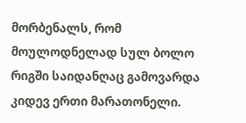მორბენალს, რომ მოულოდნელად სულ ბოლო რიგში საიდანღაც გამოვარდა კიდევ ერთი მარათონელი.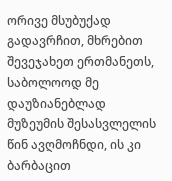ორივე მსუბუქად გადავრჩით, მხრებით შევეჯახეთ ერთმანეთს, საბოლოოდ მე დაუზიანებლად მუზეუმის შესასვლელის წინ ავღმოჩნდი, ის კი ბარბაცით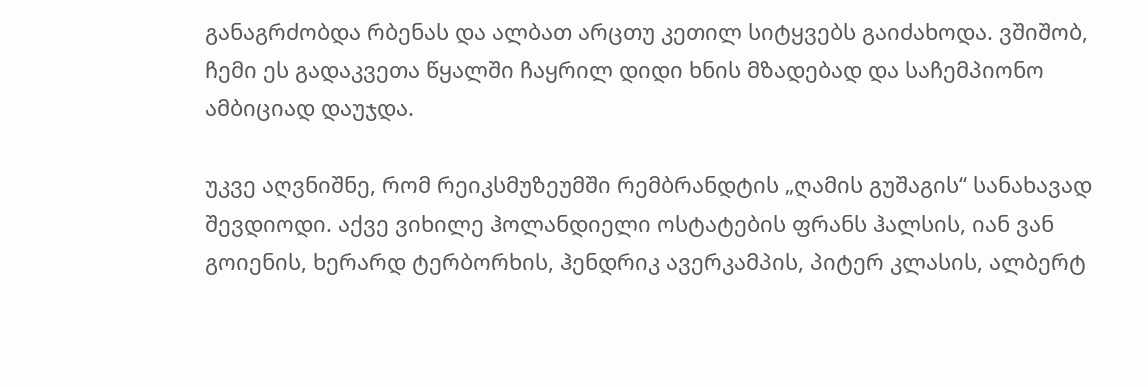განაგრძობდა რბენას და ალბათ არცთუ კეთილ სიტყვებს გაიძახოდა. ვშიშობ, ჩემი ეს გადაკვეთა წყალში ჩაყრილ დიდი ხნის მზადებად და საჩემპიონო ამბიციად დაუჯდა.

უკვე აღვნიშნე, რომ რეიკსმუზეუმში რემბრანდტის „ღამის გუშაგის“ სანახავად შევდიოდი. აქვე ვიხილე ჰოლანდიელი ოსტატების ფრანს ჰალსის, იან ვან გოიენის, ხერარდ ტერბორხის, ჰენდრიკ ავერკამპის, პიტერ კლასის, ალბერტ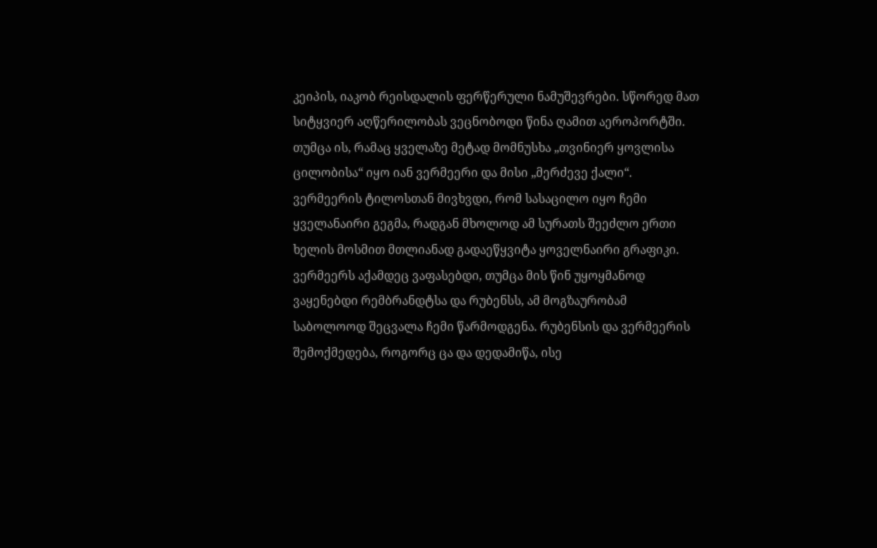კეიპის, იაკობ რეისდალის ფერწერული ნამუშევრები. სწორედ მათ სიტყვიერ აღწერილობას ვეცნობოდი წინა ღამით აეროპორტში. თუმცა ის, რამაც ყველაზე მეტად მომნუსხა „თვინიერ ყოვლისა ცილობისა“ იყო იან ვერმეერი და მისი „მერძევე ქალი“. ვერმეერის ტილოსთან მივხვდი, რომ სასაცილო იყო ჩემი ყველანაირი გეგმა, რადგან მხოლოდ ამ სურათს შეეძლო ერთი ხელის მოსმით მთლიანად გადაეწყვიტა ყოველნაირი გრაფიკი. ვერმეერს აქამდეც ვაფასებდი, თუმცა მის წინ უყოყმანოდ ვაყენებდი რემბრანდტსა და რუბენსს, ამ მოგზაურობამ საბოლოოდ შეცვალა ჩემი წარმოდგენა. რუბენსის და ვერმეერის შემოქმედება, როგორც ცა და დედამიწა, ისე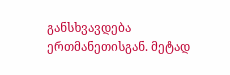განსხვავდება ერთმანეთისგან. მეტად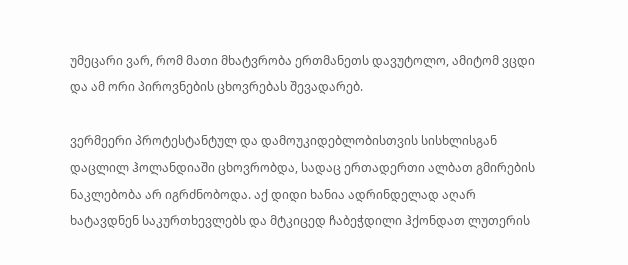უმეცარი ვარ, რომ მათი მხატვრობა ერთმანეთს დავუტოლო, ამიტომ ვცდი და ამ ორი პიროვნების ცხოვრებას შევადარებ.

ვერმეერი პროტესტანტულ და დამოუკიდებლობისთვის სისხლისგან დაცლილ ჰოლანდიაში ცხოვრობდა, სადაც ერთადერთი ალბათ გმირების ნაკლებობა არ იგრძნობოდა. აქ დიდი ხანია ადრინდელად აღარ ხატავდნენ საკურთხევლებს და მტკიცედ ჩაბეჭდილი ჰქონდათ ლუთერის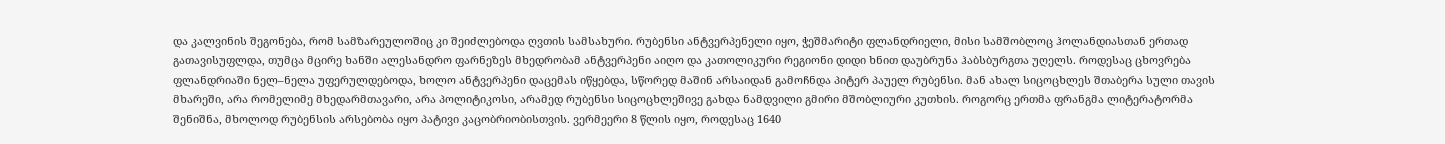და კალვინის შეგონება, რომ სამზარეულოშიც კი შეიძლებოდა ღვთის სამსახური. რუბენსი ანტვერპენელი იყო, ჭეშმარიტი ფლანდრიელი, მისი სამშობლოც ჰოლანდიასთან ერთად გათავისუფლდა, თუმცა მცირე ხანში ალესანდრო ფარნეზეს მხედრობამ ანტვერპენი აიღო და კათოლიკური რეგიონი დიდი ხნით დაუბრუნა ჰაბსბურგთა უღელს. როდესაც ცხოვრება ფლანდრიაში ნელ–ნელა უფერულდებოდა, ხოლო ანტვერპენი დაცემას იწყებდა, სწორედ მაშინ არსაიდან გამოჩნდა პიტერ პაუელ რუბენსი. მან ახალ სიცოცხლეს შთაბერა სული თავის მხარეში, არა რომელიმე მხედარმთავარი, არა პოლიტიკოსი, არამედ რუბენსი სიცოცხლეშივე გახდა ნამდვილი გმირი მშობლიური კუთხის. როგორც ერთმა ფრანგმა ლიტერატორმა შენიშნა, მხოლოდ რუბენსის არსებობა იყო პატივი კაცობრიობისთვის. ვერმეერი 8 წლის იყო, როდესაც 1640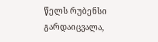წელს რუბენსი გარდაიცვალა,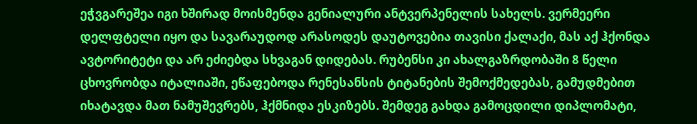ეჭვგარეშეა იგი ხშირად მოისმენდა გენიალური ანტვერპენელის სახელს. ვერმეერი დელფტელი იყო და სავარაუდოდ არასოდეს დაუტოვებია თავისი ქალაქი, მას აქ ჰქონდა ავტორიტეტი და არ ეძიებდა სხვაგან დიდებას. რუბენსი კი ახალგაზრდობაში 8 წელი ცხოვრობდა იტალიაში, ეწაფებოდა რენესანსის ტიტანების შემოქმედებას, გამუდმებით იხატავდა მათ ნამუშევრებს, ჰქმნიდა ესკიზებს. შემდეგ გახდა გამოცდილი დიპლომატი,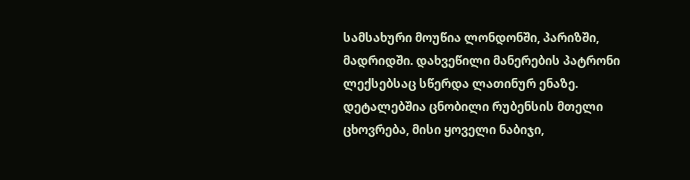სამსახური მოუწია ლონდონში, პარიზში, მადრიდში. დახვეწილი მანერების პატრონი ლექსებსაც სწერდა ლათინურ ენაზე.  დეტალებშია ცნობილი რუბენსის მთელი ცხოვრება, მისი ყოველი ნაბიჯი,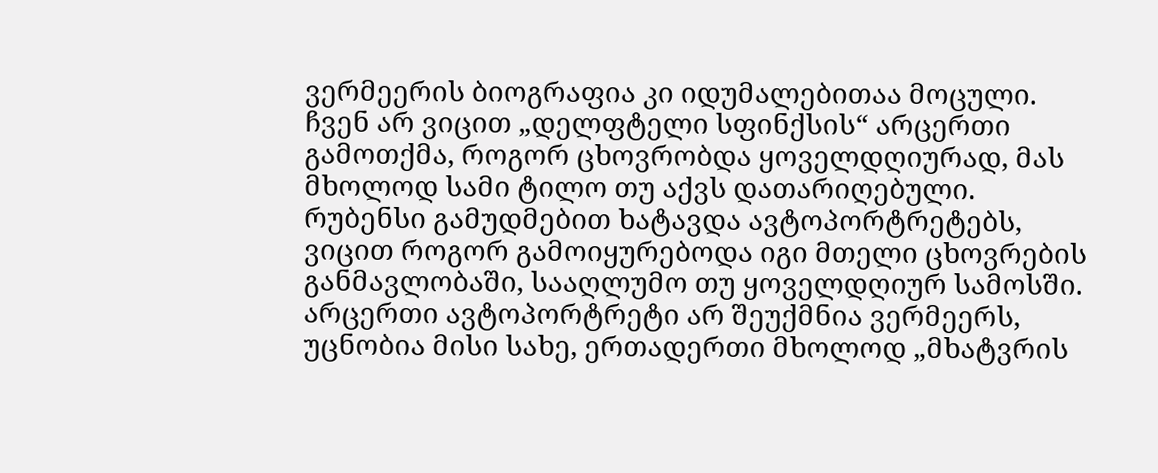ვერმეერის ბიოგრაფია კი იდუმალებითაა მოცული. ჩვენ არ ვიცით „დელფტელი სფინქსის“ არცერთი გამოთქმა, როგორ ცხოვრობდა ყოველდღიურად, მას მხოლოდ სამი ტილო თუ აქვს დათარიღებული. რუბენსი გამუდმებით ხატავდა ავტოპორტრეტებს, ვიცით როგორ გამოიყურებოდა იგი მთელი ცხოვრების განმავლობაში, სააღლუმო თუ ყოველდღიურ სამოსში. არცერთი ავტოპორტრეტი არ შეუქმნია ვერმეერს, უცნობია მისი სახე, ერთადერთი მხოლოდ „მხატვრის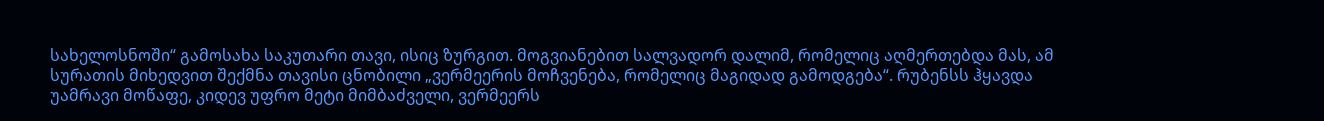სახელოსნოში“ გამოსახა საკუთარი თავი, ისიც ზურგით. მოგვიანებით სალვადორ დალიმ, რომელიც აღმერთებდა მას, ამ სურათის მიხედვით შექმნა თავისი ცნობილი „ვერმეერის მოჩვენება, რომელიც მაგიდად გამოდგება“. რუბენსს ჰყავდა უამრავი მოწაფე, კიდევ უფრო მეტი მიმბაძველი, ვერმეერს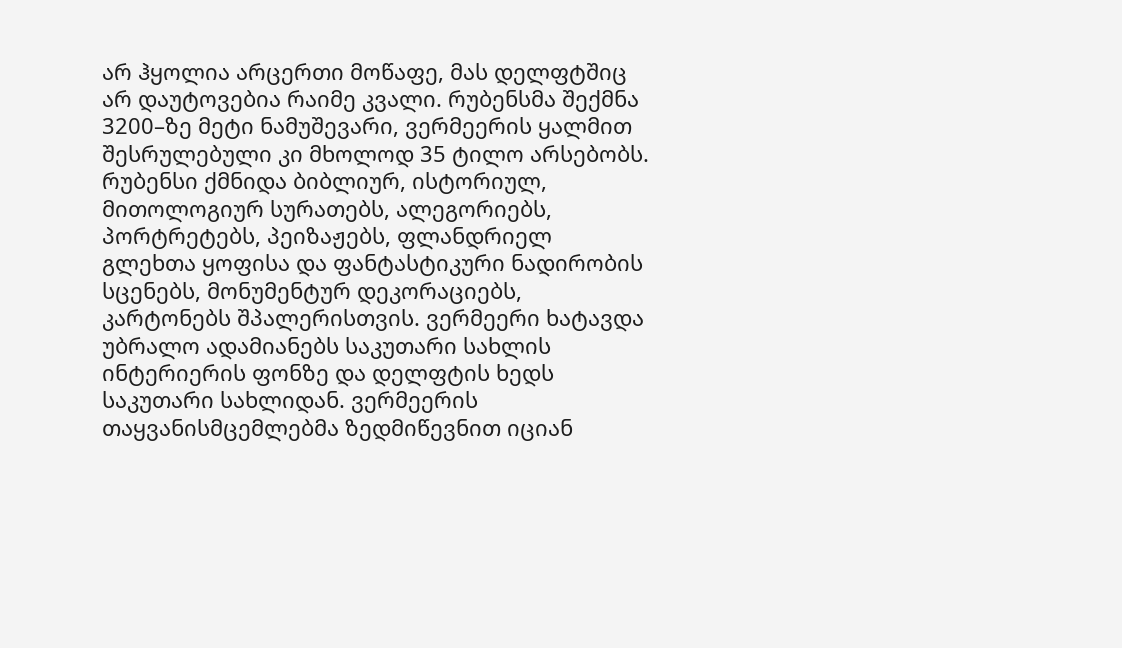არ ჰყოლია არცერთი მოწაფე, მას დელფტშიც არ დაუტოვებია რაიმე კვალი. რუბენსმა შექმნა 3200–ზე მეტი ნამუშევარი, ვერმეერის ყალმით შესრულებული კი მხოლოდ 35 ტილო არსებობს. რუბენსი ქმნიდა ბიბლიურ, ისტორიულ, მითოლოგიურ სურათებს, ალეგორიებს, პორტრეტებს, პეიზაჟებს, ფლანდრიელ გლეხთა ყოფისა და ფანტასტიკური ნადირობის სცენებს, მონუმენტურ დეკორაციებს, კარტონებს შპალერისთვის. ვერმეერი ხატავდა უბრალო ადამიანებს საკუთარი სახლის ინტერიერის ფონზე და დელფტის ხედს საკუთარი სახლიდან. ვერმეერის თაყვანისმცემლებმა ზედმიწევნით იციან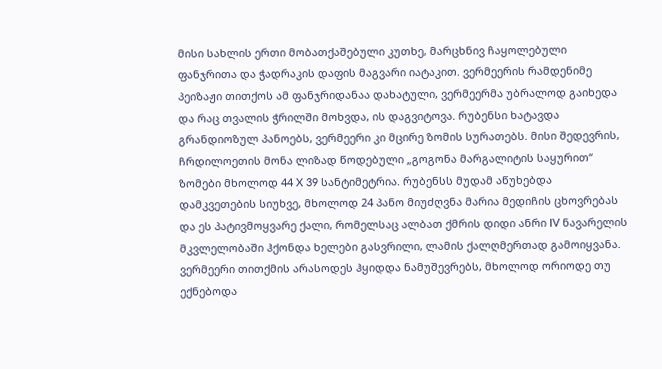მისი სახლის ერთი მობათქაშებული კუთხე, მარცხნივ ჩაყოლებული ფანჯრითა და ჭადრაკის დაფის მაგვარი იატაკით. ვერმეერის რამდენიმე პეიზაჟი თითქოს ამ ფანჯრიდანაა დახატული, ვერმეერმა უბრალოდ გაიხედა და რაც თვალის ჭრილში მოხვდა, ის დაგვიტოვა. რუბენსი ხატავდა გრანდიოზულ პანოებს, ვერმეერი კი მცირე ზომის სურათებს. მისი შედევრის, ჩრდილოეთის მონა ლიზად წოდებული „გოგონა მარგალიტის საყურით“ ზომები მხოლოდ 44 X 39 სანტიმეტრია. რუბენსს მუდამ აწუხებდა დამკვეთების სიუხვე, მხოლოდ 24 პანო მიუძღვნა მარია მედიჩის ცხოვრებას და ეს პატივმოყვარე ქალი, რომელსაც ალბათ ქმრის დიდი ანრი IV ნავარელის მკვლელობაში ჰქონდა ხელები გასვრილი, ლამის ქალღმერთად გამოიყვანა.  ვერმეერი თითქმის არასოდეს ჰყიდდა ნამუშევრებს, მხოლოდ ორიოდე თუ ექნებოდა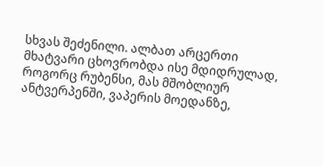სხვას შეძენილი. ალბათ არცერთი მხატვარი ცხოვრობდა ისე მდიდრულად, როგორც რუბენსი, მას მშობლიურ ანტვერპენში, ვაპერის მოედანზე,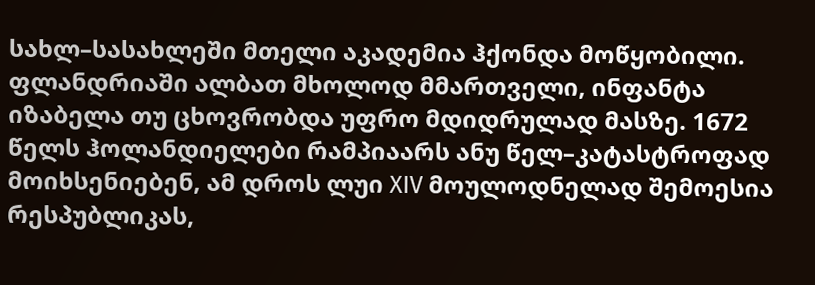სახლ–სასახლეში მთელი აკადემია ჰქონდა მოწყობილი. ფლანდრიაში ალბათ მხოლოდ მმართველი, ინფანტა იზაბელა თუ ცხოვრობდა უფრო მდიდრულად მასზე. 1672 წელს ჰოლანდიელები რამპიაარს ანუ წელ–კატასტროფად მოიხსენიებენ, ამ დროს ლუი XIV მოულოდნელად შემოესია რესპუბლიკას,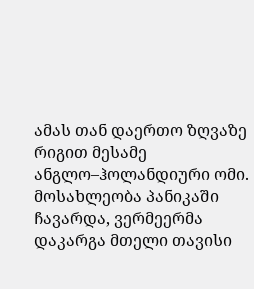ამას თან დაერთო ზღვაზე რიგით მესამე ანგლო–ჰოლანდიური ომი. მოსახლეობა პანიკაში ჩავარდა, ვერმეერმა დაკარგა მთელი თავისი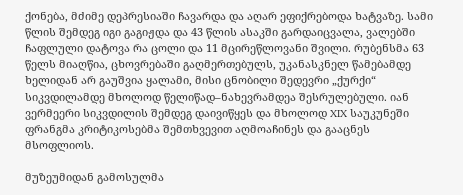ქონება, მძიმე დეპრესიაში ჩავარდა და აღარ ეფიქრებოდა ხატვაზე. სამი წლის შემდეგ იგი გაგიჟდა და 43 წლის ასაკში გარდაიცვალა, ვალებში ჩაფლული დატოვა რა ცოლი და 11 მცირეწლოვანი შვილი. რუბენსმა 63 წელს მიაღწია, ცხოვრებაში გაღმერთებულს, უკანასკნელ წამებამდე ხელიდან არ გაუშვია ყალამი, მისი ცნობილი შედევრი „ქურქი“ სიკვდილამდე მხოლოდ წელიწად–ნახევრამდეა შესრულებული. იან ვერმეერი სიკვდილის შემდეგ დაივიწყეს და მხოლოდ XIX საუკუნეში ფრანგმა კრიტიკოსებმა შემთხვევით აღმოაჩინეს და გააცნეს მსოფლიოს.

მუზეუმიდან გამოსულმა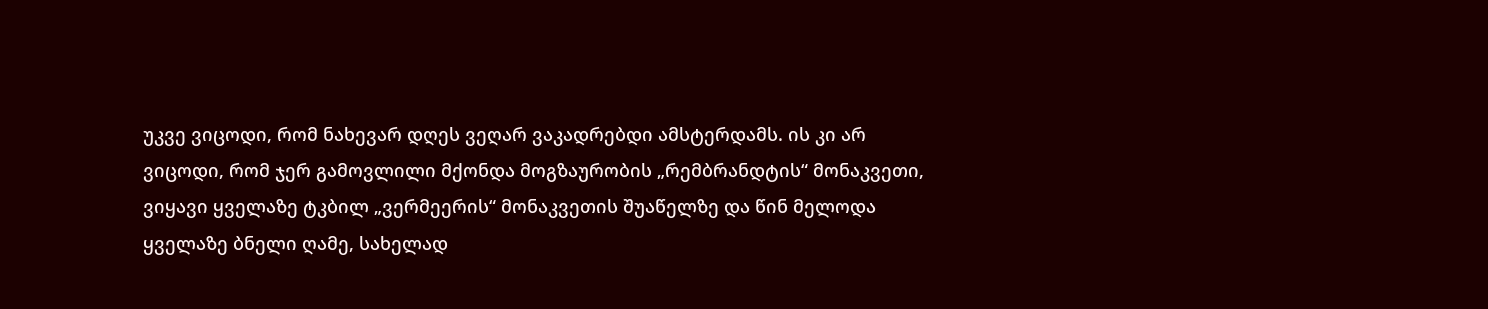უკვე ვიცოდი, რომ ნახევარ დღეს ვეღარ ვაკადრებდი ამსტერდამს. ის კი არ ვიცოდი, რომ ჯერ გამოვლილი მქონდა მოგზაურობის „რემბრანდტის“ მონაკვეთი, ვიყავი ყველაზე ტკბილ „ვერმეერის“ მონაკვეთის შუაწელზე და წინ მელოდა ყველაზე ბნელი ღამე, სახელად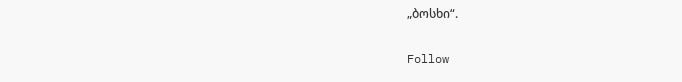„ბოსხი“.

Follow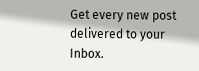Get every new post delivered to your Inbox.